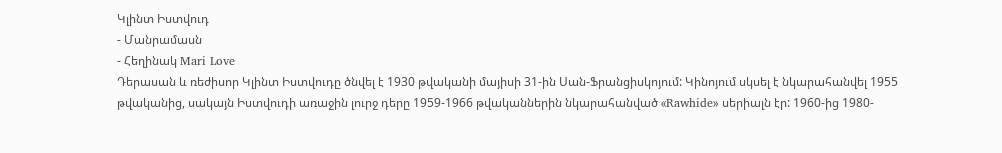Կլինտ Իստվուդ
- Մանրամասն
- Հեղինակ Mari Love
Դերասան և ռեժիսոր Կլինտ Իստվուդը ծնվել է 1930 թվականի մայիսի 31-ին Սան-Ֆրանցիսկոյում: Կինոյում սկսել է նկարահանվել 1955 թվականից, սակայն Իստվուդի առաջին լուրջ դերը 1959-1966 թվականներին նկարահանված «Rawhide» սերիալն էր: 1960-ից 1980-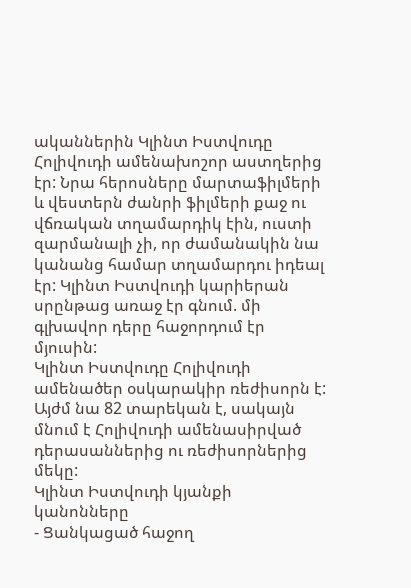ականներին Կլինտ Իստվուդը Հոլիվուդի ամենախոշոր աստղերից էր: Նրա հերոսները մարտաֆիլմերի և վեստերն ժանրի ֆիլմերի քաջ ու վճռական տղամարդիկ էին, ուստի զարմանալի չի, որ ժամանակին նա կանանց համար տղամարդու իդեալ էր: Կլինտ Իստվուդի կարիերան սրընթաց առաջ էր գնում. մի գլխավոր դերը հաջորդում էր մյուսին:
Կլինտ Իստվուդը Հոլիվուդի ամենածեր օսկարակիր ռեժիսորն է: Այժմ նա 82 տարեկան է, սակայն մնում է Հոլիվուդի ամենասիրված դերասաններից ու ռեժիսորներից մեկը:
Կլինտ Իստվուդի կյանքի կանոնները
- Ցանկացած հաջող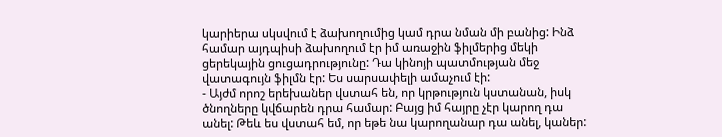կարիերա սկսվում է ձախողումից կամ դրա նման մի բանից: Ինձ համար այդպիսի ձախողում էր իմ առաջին ֆիլմերից մեկի ցերեկային ցուցադրությունը: Դա կինոյի պատմության մեջ վատագույն ֆիլմն էր: Ես սարսափելի ամաչում էի:
- Այժմ որոշ երեխաներ վստահ են, որ կրթություն կստանան, իսկ ծնողները կվճարեն դրա համար: Բայց իմ հայրը չէր կարող դա անել: Թեև ես վստահ եմ, որ եթե նա կարողանար դա անել, կաներ: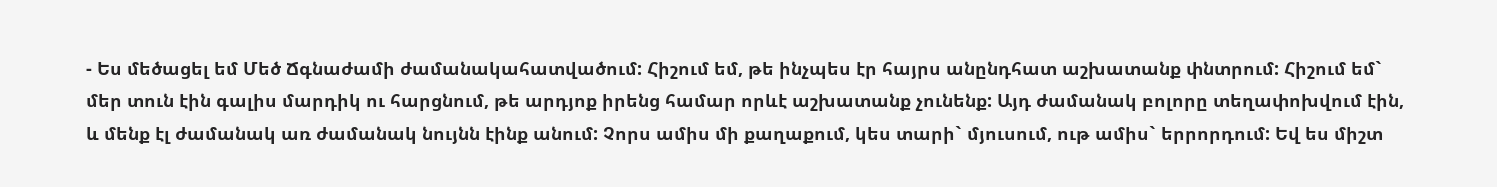- Ես մեծացել եմ Մեծ Ճգնաժամի ժամանակահատվածում: Հիշում եմ, թե ինչպես էր հայրս անընդհատ աշխատանք փնտրում: Հիշում եմ` մեր տուն էին գալիս մարդիկ ու հարցնում, թե արդյոք իրենց համար որևէ աշխատանք չունենք: Այդ ժամանակ բոլորը տեղափոխվում էին, և մենք էլ ժամանակ առ ժամանակ նույնն էինք անում: Չորս ամիս մի քաղաքում, կես տարի` մյուսում, ութ ամիս` երրորդում: Եվ ես միշտ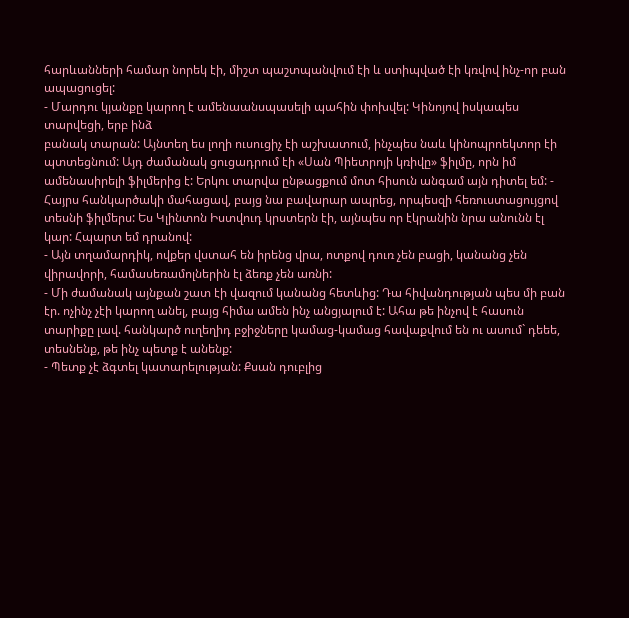հարևանների համար նորեկ էի, միշտ պաշտպանվում էի և ստիպված էի կռվով ինչ-որ բան ապացուցել:
- Մարդու կյանքը կարող է ամենաանսպասելի պահին փոխվել: Կինոյով իսկապես տարվեցի, երբ ինձ
բանակ տարան: Այնտեղ ես լողի ուսուցիչ էի աշխատում, ինչպես նաև կինոպրոեկտոր էի պտտեցնում: Այդ ժամանակ ցուցադրում էի «Սան Պիետրոյի կռիվը» ֆիլմը, որն իմ ամենասիրելի ֆիլմերից է: Երկու տարվա ընթացքում մոտ հիսուն անգամ այն դիտել եմ: - Հայրս հանկարծակի մահացավ, բայց նա բավարար ապրեց, որպեսզի հեռուստացույցով տեսնի ֆիլմերս: Ես Կլինտոն Իստվուդ կրստերն էի, այնպես որ էկրանին նրա անունն էլ կար: Հպարտ եմ դրանով:
- Այն տղամարդիկ, ովքեր վստահ են իրենց վրա, ոտքով դուռ չեն բացի, կանանց չեն վիրավորի, համասեռամոլներին էլ ձեռք չեն առնի:
- Մի ժամանակ այնքան շատ էի վազում կանանց հետևից: Դա հիվանդության պես մի բան էր. ոչինչ չէի կարող անել, բայց հիմա ամեն ինչ անցյալում է: Ահա թե ինչով է հասուն տարիքը լավ. հանկարծ ուղեղիդ բջիջները կամաց-կամաց հավաքվում են ու ասում` դեեե, տեսնենք, թե ինչ պետք է անենք:
- Պետք չէ ձգտել կատարելության: Քսան դուբլից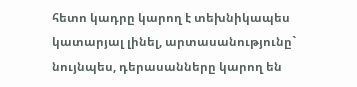հետո կադրը կարող է տեխնիկապես կատարյալ լինել, արտասանությունը` նույնպես, դերասանները կարող են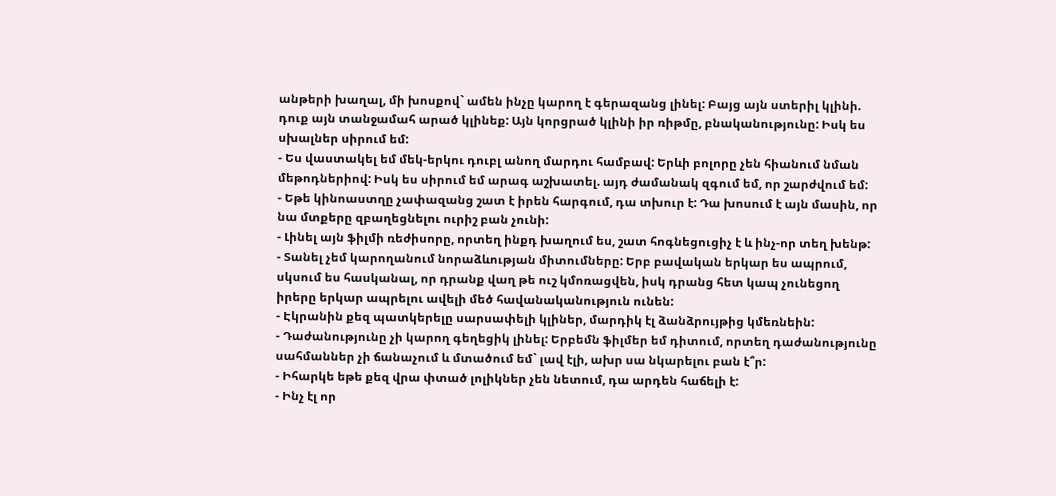անթերի խաղալ, մի խոսքով` ամեն ինչը կարող է գերազանց լինել: Բայց այն ստերիլ կլինի. դուք այն տանջամահ արած կլինեք: Այն կորցրած կլինի իր ռիթմը, բնականությունը: Իսկ ես սխալներ սիրում եմ:
- Ես վաստակել եմ մեկ-երկու դուբլ անող մարդու համբավ: Երևի բոլորը չեն հիանում նման մեթոդներիով: Իսկ ես սիրում եմ արագ աշխատել. այդ ժամանակ զգում եմ, որ շարժվում եմ:
- Եթե կինոաստղը չափազանց շատ է իրեն հարգում, դա տխուր է: Դա խոսում է այն մասին, որ նա մտքերը զբաղեցնելու ուրիշ բան չունի:
- Լինել այն ֆիլմի ռեժիսորը, որտեղ ինքդ խաղում ես, շատ հոգնեցուցիչ է և ինչ-որ տեղ խենթ:
- Տանել չեմ կարողանում նորաձևության միտումները: Երբ բավական երկար ես ապրում, սկսում ես հասկանալ, որ դրանք վաղ թե ուշ կմոռացվեն, իսկ դրանց հետ կապ չունեցող իրերը երկար ապրելու ավելի մեծ հավանականություն ունեն:
- Էկրանին քեզ պատկերելը սարսափելի կլիներ, մարդիկ էլ ձանձրույթից կմեռնեին:
- Դաժանությունը չի կարող գեղեցիկ լինել: Երբեմն ֆիլմեր եմ դիտում, որտեղ դաժանությունը սահմաններ չի ճանաչում և մտածում եմ` լավ էլի, ախր սա նկարելու բան է՞ր:
- Իհարկե եթե քեզ վրա փտած լոլիկներ չեն նետում, դա արդեն հաճելի է:
- Ինչ էլ որ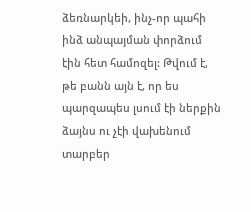ձեռնարկեի, ինչ-որ պահի ինձ անպայման փորձում էին հետ համոզել: Թվում է, թե բանն այն է, որ ես պարզապես լսում էի ներքին ձայնս ու չէի վախենում տարբեր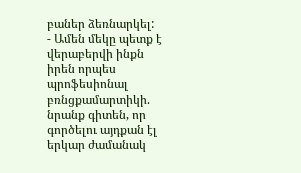բաներ ձեռնարկել:
- Ամեն մեկը պետք է վերաբերվի ինքն իրեն որպես պրոֆեսիոնալ բռնցքամարտիկի. նրանք գիտեն, որ գործելու այդքան էլ երկար ժամանակ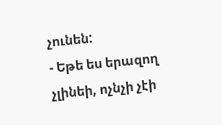չունեն:
- Եթե ես երազող չլինեի, ոչնչի չէի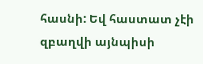հասնի: Եվ հաստատ չէի զբաղվի այնպիսի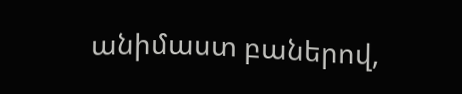անիմաստ բաներով,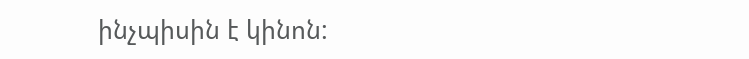ինչպիսին է կինոն: